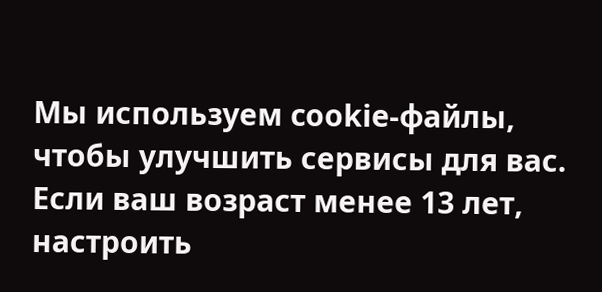Мы используем cookie-файлы, чтобы улучшить сервисы для вас. Если ваш возраст менее 13 лет, настроить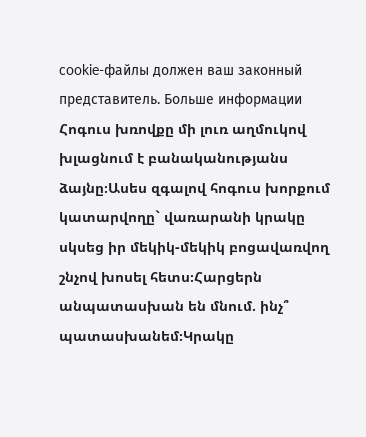cookie-файлы должен ваш законный представитель. Больше информации
Հոգուս խռովքը մի լուռ աղմուկով խլացնում է բանականությանս ձայնը։Ասես զգալով հոգուս խորքում կատարվողը` վառարանի կրակը սկսեց իր մեկիկ-մեկիկ բոցավառվող շնչով խոսել հետս։Հարցերն անպատասխան են մնում. ինչ՞ պատասխանեմ։Կրակը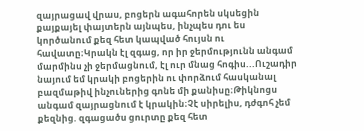զայրացավ վրաս, բոցերն ագահորեն սկսեցին քայքայել փայտերն այնպես, ինչպես դու ես կործանում քեզ հետ կապված հույսն ու հավատը։Կրակն էլ զգաց, որ իր ջերմությունն անգամ մարմինս չի ջերմացնում, էլ ուր մնաց հոգիս...Ուշադիր նայում եմ կրակի բոցերին ու փորձում հասկանալ բազմաթիվ ինչուներից գոնե մի քանիսը։Թիկնոցս անգամ զայրացնում է կրակին։Չէ սիրելիս, դժգոհ չեմ քեզնից. զգացածս ցուրտը քեզ հետ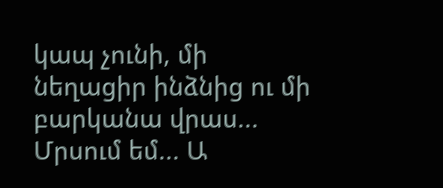կապ չունի, մի նեղացիր ինձնից ու մի բարկանա վրաս... Մրսում եմ... Ա